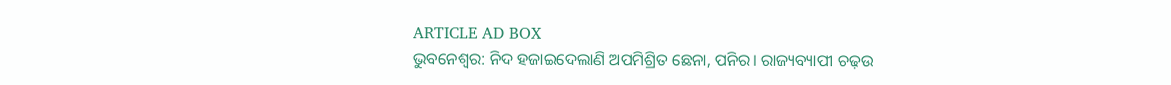ARTICLE AD BOX
ଭୁବନେଶ୍ୱର: ନିଦ ହଜାଇଦେଲାଣି ଅପମିଶ୍ରିତ ଛେନା, ପନିର। ରାଜ୍ୟବ୍ୟାପୀ ଚଢ଼ଉ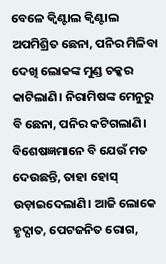ବେଳେ କ୍ବିଣ୍ଟାଲ କ୍ବିଣ୍ଟାଲ ଅପମିଶ୍ରିତ ଛେନା, ପନିର ମିଳିବା ଦେଖି ଲୋକଙ୍କ ମୁଣ୍ଡ ଚକ୍କର କାଟିଲାଣି। ନିରାମିଷଙ୍କ ମେନୁରୁ ବି ଛେନା, ପନିର କଟିଗଲାଣି। ବିଶେଷଜ୍ଞମାନେ ବି ଯେଉଁ ମତ ଦେଉଛନ୍ତି, ତାହା ହୋସ୍ ଉଡ଼ାଇଦେଲାଣି। ଆଜି ଲୋକେ ହୃଦ୍ଘାତ, ପେଟଜନିତ ରୋଗ,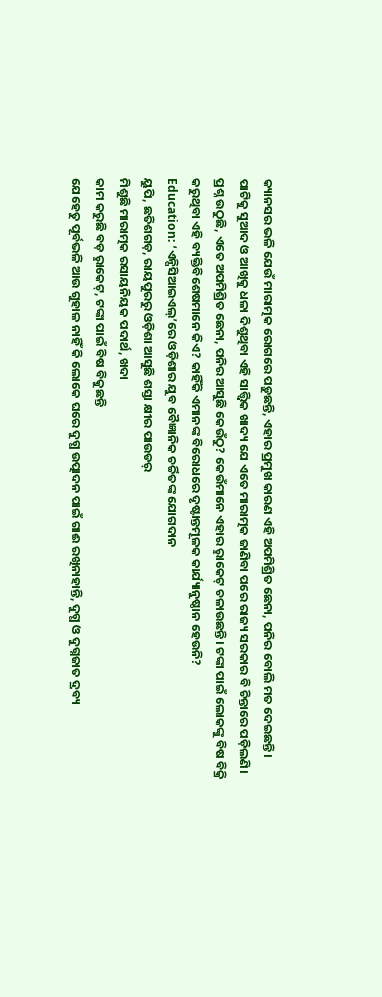କ୍ୟାନସର ଭଳି ଯେଉଁ ମାରାତ୍ମକ ରୋଗରେ ପଡ଼ୁଛନ୍ତି, ଏହାର ପ୍ରମୁଖ କାରଣ ଏହି ଅପମିଶ୍ରିତ ଛେନା, ପନିର ବୋଲି ମତ ଦେଇଛନ୍ତି। ପାଟିକୁ ସୁଆଦ ଓ ଆଖିକୁ ଧଳା ଦିଶୁଥିବା ଏହି ସାତ୍ତ୍ବିକ ଖାଦ୍ୟ ଯେ ଏତେ ମାରାତ୍ମକ ଜାଣିବା ପରେ ରାଜ୍ୟ ସରକାର ବି ଚିନ୍ତାରେ ପଡ଼ିଲଣି। ପ୍ରଶ୍ନ ଉଠୁଛି, ଏତେ ଅପମିଶ୍ରିତ ଛେନା, ପନିର ଆସୁଛି କେଉଁଠୁ? କେଉଁମାନେ ଏହାର ରୢାକେଟ୍ ଚଳାଉଛନ୍ତି। ଟଙ୍କା ପାଇଁ ଲୋକଙ୍କୁ ବିଷ ବିକ୍ରି କରୁଥିବା ଏହି ବ୍ୟକ୍ତିବିଶେଷମାନେ କିଏ? କାହିଁକି ଏମାନଙ୍କ ବିରୋଧରେ ଦୃଷ୍ଟାନ୍ତମୂଳକ କାର୍ଯ୍ୟାନୁଷ୍ଠାନ ହେଉନି?
Education: ‘ଏନ୍ପିସିଆଇଏଲ୍’ରେ ଓଡ଼ିଶାର ଯୁବ ବୈଜ୍ଞାନିକ ଚର୍ଚ୍ଚିତଙ୍କ ଯୋଗଦାନ
ୟୁପି, ଛତିଶଗଡ଼, ରାୟପୁରରୁ ଓଡ଼ିଶା ଆସୁଛି ଶସ୍ତା କ୍ଷୀର ପାଉଡର୍
ମିଶୁଛି ମାରାତ୍ମକ ରସାୟନିୟକ ପଦାର୍ଥ, ଖଦା
କାମ କରୁଛି ବଡ଼ ରୢାକେଟ୍, ଟଙ୍କା ପାଇଁ ବିଷ ବିକୁଛନ୍ତି
ଯେହେତୁ ପୂର୍ବଭଳି ଆଉ ଗୁହାଳ ନାହିଁ କି ଲୋକେ ଘରେ ଦୁଗ୍ଧ ଉତ୍ପାଦନ ପାଇଁ ଗାଈ ରଖିନାହାନ୍ତି, ଦୁଗ୍ଧ ଓ ଦୁଗ୍ନଜାତ ଦ୍ରବ୍ୟ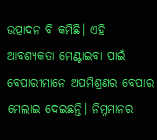ଉତ୍ପାଦନ ବି କମିଛି। ଏହି ଆବଶ୍ୟକତା ମେଣ୍ଟାଇବା ପାଇଁ ବେପାରୀମାନେ ଅପମିଶ୍ରଣର ବେପାର ମେଲାଇ ଦେଇଛନ୍ତି। ନିମ୍ନମାନର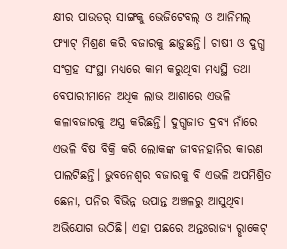କ୍ଷୀର ପାଉଡର୍ ସାଙ୍ଗକୁ ଭେଜିଟେବଲ୍ ଓ ଆନିମଲ୍ ଫ୍ୟାଟ୍ ମିଶ୍ରଣ କରି ବଜାରକୁ ଛାଡ଼ୁଛନ୍ତି। ଚାଷୀ ଓ ଦୁଗ୍ଧ ସଂଗ୍ରହ ସଂସ୍ଥା ମଧ୍ୟରେ କାମ କରୁଥିବା ମଧ୍ୟସ୍ଥି ତଥା ବେପାରୀମାନେ ଅଧିକ ଲାଭ ଆଶାରେ ଏଭଳି କଳାବଜାରକୁ ଅସ୍ତ୍ର କରିଛନ୍ତି। ଦୁଗ୍ଧଜାତ ଦ୍ରବ୍ୟ ନାଁରେ ଏଭଳି ବିଷ ବିକ୍ରି କରି ଲୋକଙ୍କ ଜୀବନହାନିର କାରଣ ପାଲଟିଛନ୍ତି। ଭୁବନେଶ୍ବର ବଜାରକୁ ବି ଏଭଳି ଅପମିଶ୍ରିତ ଛେନା, ପନିର ବିଭିନ୍ନ ଉପାନ୍ତ ଅଞ୍ଚଳରୁ ଆସୁଥିବା ଅଭିଯୋଗ ଉଠିଛି। ଏହା ପଛରେ ଅନ୍ତଃରାଜ୍ୟ ରୢାକେଟ୍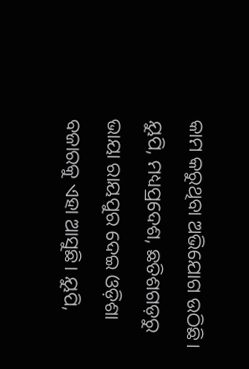କାମ କରୁଥିବା ଅଭିଯୋଗ ଉଠିଛି। ୟୁପି, ମଧ୍ୟପ୍ରଦେଶ, ଛତିଶଗଡ଼ରୁ ଭାୟା ରାୟପୁର ଦେଇ ଓଡ଼ିଶା ବଜାରକୁ ଏହା ଆସୁଛି। ୟୁପି,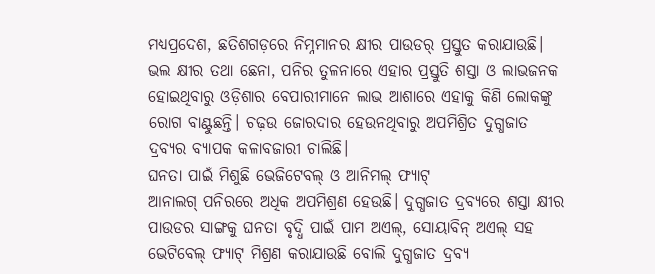ମଧ୍ୟପ୍ରଦେଶ, ଛତିଶଗଡ଼ରେ ନିମ୍ନମାନର କ୍ଷୀର ପାଉଡର୍ ପ୍ରସ୍ତୁତ କରାଯାଉଛି। ଭଲ କ୍ଷୀର ତଥା ଛେନା, ପନିର ତୁଳନାରେ ଏହାର ପ୍ରସ୍ତୁତି ଶସ୍ତା ଓ ଲାଭଜନକ ହୋଇଥିବାରୁ ଓଡ଼ିଶାର ବେପାରୀମାନେ ଲାଭ ଆଶାରେ ଏହାକୁ କିଣି ଲୋକଙ୍କୁ ରୋଗ ବାଣ୍ଟୁଛନ୍ତି। ଚଢ଼ଉ ଜୋରଦାର ହେଉନଥିବାରୁ ଅପମିଶ୍ରିତ ଦୁଗ୍ଧଜାତ ଦ୍ରବ୍ୟର ବ୍ୟାପକ କଳାବଜାରୀ ଚାଲିଛି।
ଘନତା ପାଇଁ ମିଶୁଛି ଭେଜିଟେବଲ୍ ଓ ଆନିମଲ୍ ଫ୍ୟାଟ୍
ଆନାଲଗ୍ ପନିରରେ ଅଧିକ ଅପମିଶ୍ରଣ ହେଉଛି। ଦୁଗ୍ଧଜାତ ଦ୍ରବ୍ୟରେ ଶସ୍ତା କ୍ଷୀର ପାଉଡର ସାଙ୍ଗକୁ ଘନତା ବୃଦ୍ଧି ପାଇଁ ପାମ ଅଏଲ୍, ସୋୟାବିନ୍ ଅଏଲ୍ ସହ ଭେଟିବେଲ୍ ଫ୍ୟାଟ୍ ମିଶ୍ରଣ କରାଯାଉଛି ବୋଲି ଦୁଗ୍ଧଜାତ ଦ୍ରବ୍ୟ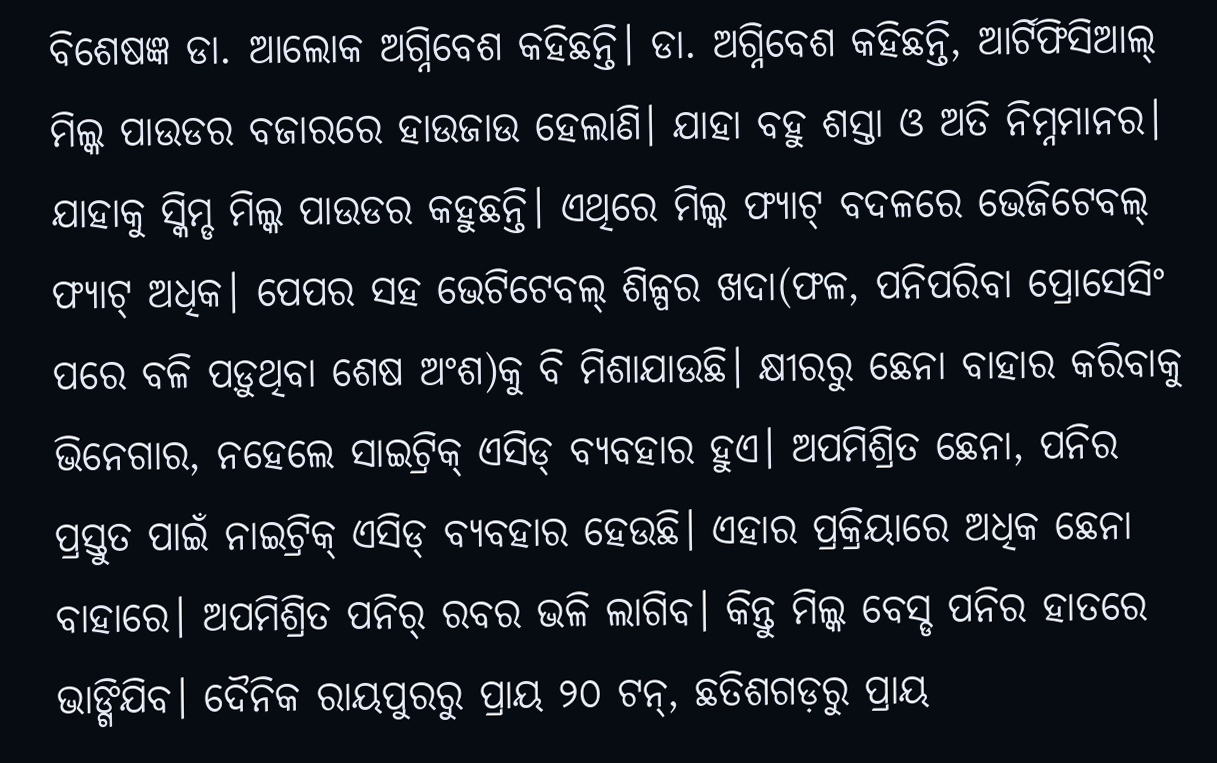ବିଶେଷଜ୍ଞ ଡା. ଆଲୋକ ଅଗ୍ନିବେଶ କହିଛନ୍ତି। ଡା. ଅଗ୍ନିବେଶ କହିଛନ୍ତି, ଆର୍ଟିଫିସିଆଲ୍ ମିଲ୍କ ପାଉଡର ବଜାରରେ ହାଉଜାଉ ହେଲାଣି। ଯାହା ବହୁ ଶସ୍ତା ଓ ଅତି ନିମ୍ନମାନର। ଯାହାକୁ ସ୍କିମ୍ଡ ମିଲ୍କ ପାଉଡର କହୁଛନ୍ତି। ଏଥିରେ ମିଲ୍କ ଫ୍ୟାଟ୍ ବଦଳରେ ଭେଜିଟେବଲ୍ ଫ୍ୟାଟ୍ ଅଧିକ। ପେପର ସହ ଭେଟିଟେବଲ୍ ଶିଳ୍ପର ଖଦା(ଫଳ, ପନିପରିବା ପ୍ରୋସେସିଂ ପରେ ବଳି ପଡ଼ୁଥିବା ଶେଷ ଅଂଶ)କୁ ବି ମିଶାଯାଉଛି। କ୍ଷୀରରୁ ଛେନା ବାହାର କରିବାକୁ ଭିନେଗାର, ନହେଲେ ସାଇଟ୍ରିକ୍ ଏସିଡ୍ ବ୍ୟବହାର ହୁଏ। ଅପମିଶ୍ରିତ ଛେନା, ପନିର ପ୍ରସ୍ତୁତ ପାଇଁ ନାଇଟ୍ରିକ୍ ଏସିଡ୍ ବ୍ୟବହାର ହେଉଛି। ଏହାର ପ୍ରକ୍ରିୟାରେ ଅଧିକ ଛେନା ବାହାରେ। ଅପମିଶ୍ରିତ ପନିର୍ ରବର ଭଳି ଲାଗିବ। କିନ୍ତୁ ମିଲ୍କ ବେସ୍ଡ ପନିର ହାତରେ ଭାଙ୍ଗିଯିବ। ଦୈନିକ ରାୟପୁରରୁ ପ୍ରାୟ ୨୦ ଟନ୍, ଛତିଶଗଡ଼ରୁ ପ୍ରାୟ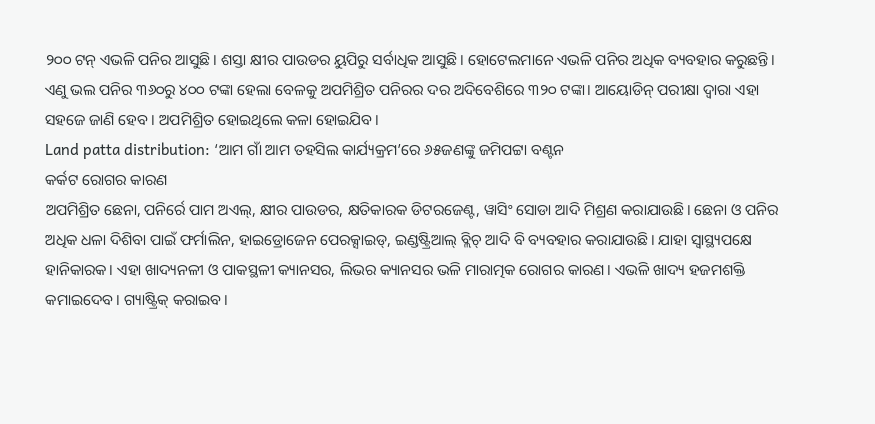୨୦୦ ଟନ୍ ଏଭଳି ପନିର ଆସୁଛି। ଶସ୍ତା କ୍ଷୀର ପାଉଡର ୟୁପିରୁ ସର୍ବାଧିକ ଆସୁଛି। ହୋଟେଲମାନେ ଏଭଳି ପନିର ଅଧିକ ବ୍ୟବହାର କରୁଛନ୍ତି। ଏଣୁ ଭଲ ପନିର ୩୬୦ରୁ ୪୦୦ ଟଙ୍କା ହେଲା ବେଳକୁ ଅପମିଶ୍ରିତ ପନିରର ଦର ଅଦିବେଶିରେ ୩୨୦ ଟଙ୍କା। ଆୟୋଡିନ୍ ପରୀକ୍ଷା ଦ୍ବାରା ଏହା ସହଜେ ଜାଣି ହେବ। ଅପମିଶ୍ରିତ ହୋଇଥିଲେ କଳା ହୋଇଯିବ।
Land patta distribution: ‘ଆମ ଗାଁ ଆମ ତହସିଲ କାର୍ଯ୍ୟକ୍ରମ’ରେ ୬୫ଜଣଙ୍କୁ ଜମିପଟ୍ଟା ବଣ୍ଟନ
କର୍କଟ ରୋଗର କାରଣ
ଅପମିଶ୍ରିତ ଛେନା, ପନିର୍ରେ ପାମ ଅଏଲ୍, କ୍ଷୀର ପାଉଡର, କ୍ଷତିକାରକ ଡିଟରଜେଣ୍ଟ, ୱାସିଂ ସୋଡା ଆଦି ମିଶ୍ରଣ କରାଯାଉଛି। ଛେନା ଓ ପନିର ଅଧିକ ଧଳା ଦିଶିବା ପାଇଁ ଫର୍ମାଲିନ, ହାଇଡ୍ରୋଜେନ ପେରକ୍ସାଇଡ୍, ଇଣ୍ଡଷ୍ଟ୍ରିଆଲ୍ ବ୍ଲିଚ୍ ଆଦି ବି ବ୍ୟବହାର କରାଯାଉଛି। ଯାହା ସ୍ବାସ୍ଥ୍ୟପକ୍ଷେ ହାନିକାରକ। ଏହା ଖାଦ୍ୟନଳୀ ଓ ପାକସ୍ଥଳୀ କ୍ୟାନସର, ଲିଭର କ୍ୟାନସର ଭଳି ମାରାତ୍ମକ ରୋଗର କାରଣ। ଏଭଳି ଖାଦ୍ୟ ହଜମଶକ୍ତି କମାଇଦେବ। ଗ୍ୟାଷ୍ଟ୍ରିକ୍ କରାଇବ।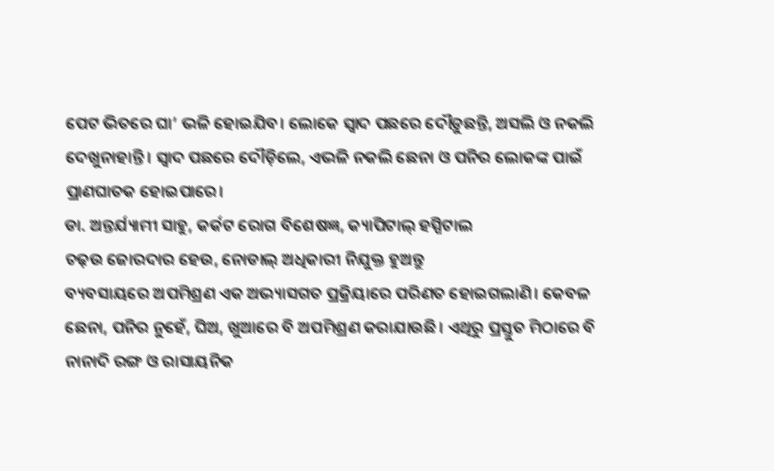ପେଟ ଭିତରେ ଘା’ ଭଳି ହୋଇଯିବ। ଲୋକେ ସ୍ବାଦ ପଛରେ ଦୌଡ଼ୁଛନ୍ତି, ଅସଲି ଓ ନକଲି ଦେଖୁନାହାନ୍ତି। ସ୍ବାଦ ପଛରେ ଦୌଡ଼ିଲେ, ଏଭଳି ନକଲି ଛେନା ଓ ପନିର ଲୋକଙ୍କ ପାଇଁ ପ୍ରାଣଘାତକ ହୋଇପାରେ।
ଡା. ଅନ୍ତର୍ଯ୍ୟାମୀ ସାହୁ, କର୍କଟ ରୋଗ ବିଶେଷଜ୍ଞ, କ୍ୟାପିଟାଲ୍ ହସ୍ପିଟାଲ
ଚଢ଼ଉ ଜୋରଦାର ହେଉ, ନୋଡାଲ୍ ଅଧିକାରୀ ନିଯୁକ୍ତ ହୁଅନ୍ତୁ
ବ୍ୟବସାୟରେ ଅପମିଶ୍ରଣ ଏକ ଅଭ୍ୟାସଗତ ପ୍ରକ୍ରିୟାରେ ପରିଣତ ହୋଇଗଲାଣି। କେବଳ ଛେନା, ପନିର ନୁହେଁ, ଘିଅ, ଖୁଆରେ ବି ଅପମିଶ୍ରଣ କରାଯାଉଛି। ଏଥିରୁ ପ୍ରସ୍ତୁତ ମିଠାରେ ବି ନାନାଦି ରଙ୍ଗ ଓ ରାସାୟନିକ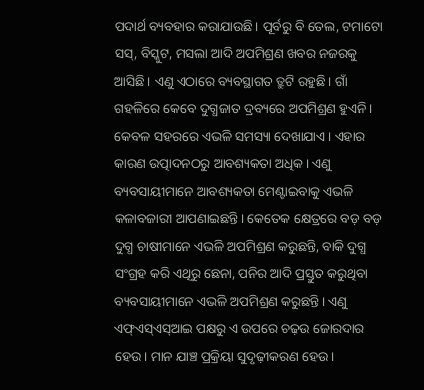ପଦାର୍ଥ ବ୍ୟବହାର କରାଯାଉଛି। ପୂର୍ବରୁ ବି ତେଲ, ଟମାଟୋ ସସ୍, ବିସ୍କୁଟ, ମସଲା ଆଦି ଅପମିଶ୍ରଣ ଖବର ନଜରକୁ ଆସିଛି। ଏଣୁ ଏଠାରେ ବ୍ୟବସ୍ଥାଗତ ତ୍ରୁଟି ରହୁଛି। ଗାଁ ଗହଳିରେ କେବେ ଦୁଗ୍ଧଜାତ ଦ୍ରବ୍ୟରେ ଅପମିଶ୍ରଣ ହୁଏନି। କେବଳ ସହରରେ ଏଭଳି ସମସ୍ୟା ଦେଖାଯାଏ। ଏହାର କାରଣ ଉତ୍ପାଦନଠରୁ ଆବଶ୍ୟକତା ଅଧିକ। ଏଣୁ ବ୍ୟବସାୟୀମାନେ ଆବଶ୍ୟକତା ମେଣ୍ଟାଇବାକୁ ଏଭଳି କଳାବଜାରୀ ଆପଣାଇଛନ୍ତି। କେତେକ କ୍ଷେତ୍ରରେ ବଡ଼ ବଡ଼ ଦୁଗ୍ଧ ଚାଷୀମାନେ ଏଭଳି ଅପମିଶ୍ରଣ କରୁଛନ୍ତି, ବାକି ଦୁଗ୍ଧ ସଂଗ୍ରହ କରି ଏଥିରୁ ଛେନା, ପନିର ଆଦି ପ୍ରସ୍ତୁତ କରୁଥିବା ବ୍ୟବସାୟୀମାନେ ଏଭଳି ଅପମିଶ୍ରଣ କରୁଛନ୍ତି। ଏଣୁ ଏଫ୍ଏସ୍ଏସ୍ଆଇ ପକ୍ଷରୁ ଏ ଉପରେ ଚଢ଼ଉ ଜୋରଦାର ହେଉ। ମାନ ଯାଞ୍ଚ ପ୍ରକ୍ରିୟା ସୁଦୃଢ଼ୀକରଣ ହେଉ।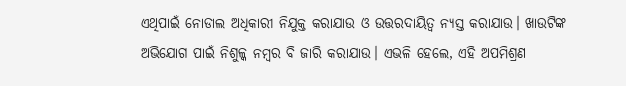ଏଥିପାଇଁ ନୋଡାଲ ଅଧିକାରୀ ନିଯୁକ୍ତ କରାଯାଉ ଓ ଉତ୍ତରଦାୟିତ୍ବ ନ୍ୟସ୍ତ କରାଯାଉ। ଖାଉଟିଙ୍କ ଅଭିଯୋଗ ପାଇଁ ନିଶୁଳ୍କ ନମ୍ବର ବି ଜାରି କରାଯାଉ। ଏଭଳି ହେଲେ, ଏହି ଅପମିଶ୍ରଣ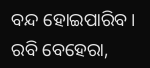ବନ୍ଦ ହୋଇପାରିବ।
ରବି ବେହେରା,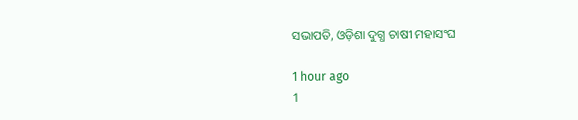ସଭାପତି, ଓଡ଼ିଶା ଦୁଗ୍ଧ ଚାଷୀ ମହାସଂଘ

1 hour ago
1